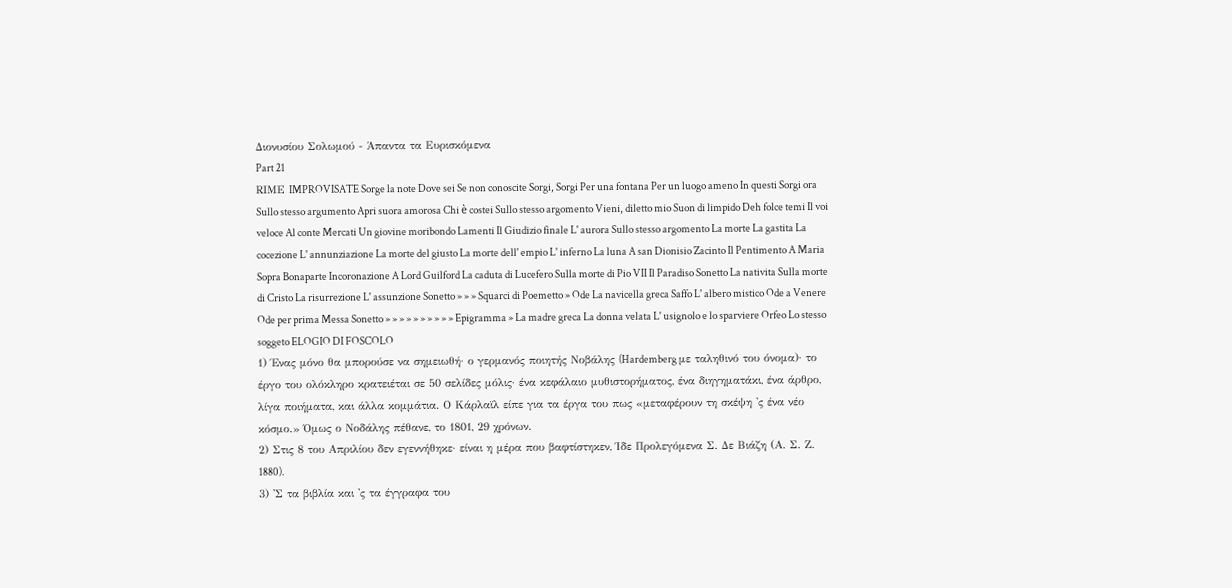Διονυσίου Σολωμού - Άπαντα τα Ευρισκόμενα
Part 21
RΙΜΕ IMPROVISATE Sorge la note Dove sei Se non conoscite Sorgi, Sorgi Per una fontana Per un luogo ameno In questi Sorgi ora Sullo stesso argumento Apri suora amorosa Chi è costei Sullo stesso argomento Vieni, diletto mio Suon di limpido Deh folce temi Il voi veloce Al conte Mercati Un giovine moribondo Lamenti Il Giudizio finale L' aurora Sullo stesso argomento La morte La gastita La cocezione L' annunziazione La morte del giusto La morte dell' empio L' inferno La luna A san Dionisio Zacinto Il Pentimento A Maria Sopra Bonaparte Incoronazione A Lord Guilford La caduta di Lucefero Sulla morte di Pio VII Il Paradiso Sonetto La nativita Sulla morte di Cristo La risurrezione L' assunzione Sonetto » » » Squarci di Poemetto » Ode La navicella greca Saffo L' albero mistico Ode a Venere Ode per prima Messa Sonetto » » » » » » » » » » Epigramma » La madre greca La donna velata L' usignolo e lo sparviere Orfeo Lo stesso soggeto ELOGIO DI FOSCOLO
1) Ένας μόνο θα μπορούσε να σημειωθή· ο γερμανός ποιητής Νοβάλης (Hardemberg με ταληθινό του όνομα)· το έργο του ολόκληρο κρατειέται σε 50 σελίδες μόλις· ένα κεφάλαιο μυθιστορήματος, ένα διηγηματάκι, ένα άρθρο, λίγα ποιήματα, και άλλα κομμάτια. Ο Κάρλαϊλ είπε για τα έργα του πως «μεταφέρουν τη σκέψη 'ς ένα νέο κόσμο.» Όμως ο Νοδάλης πέθανε, το 1801, 29 χρόνων.
2) Στις 8 του Απριλίου δεν εγεννήθηκε· είναι η μέρα που βαφτίστηκεν, Ίδε Προλεγόμενα Σ. Δε Βιάζη (Α. Σ. Ζ. 1880).
3) 'Σ τα βιβλία και 'ς τα έγγραφα του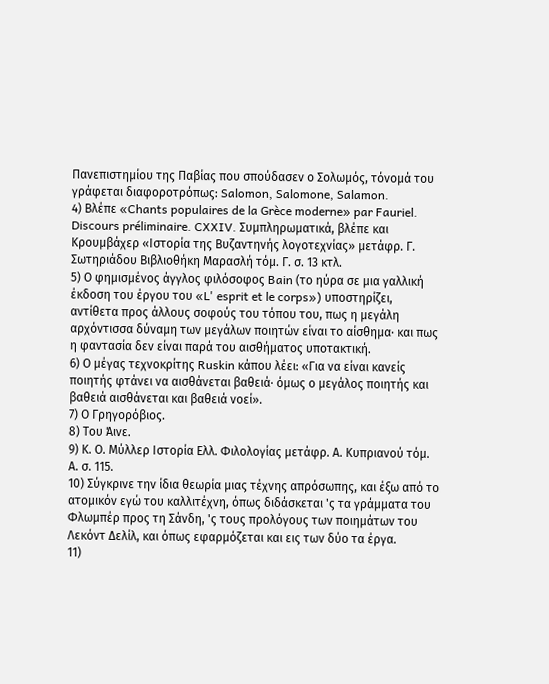Πανεπιστημίου της Παβίας που σπούδασεν ο Σολωμός, τόνομά του γράφεται διαφοροτρόπως: Salomon, Salomone, Salamon.
4) Βλέπε «Chants populaires de la Grèce moderne» par Fauriel. Discours préliminaire. CXXIV. Συμπληρωματικά, βλέπε και Κρουμβάχερ «Ιστορία της Βυζαντηνής λογοτεχνίας» μετάφρ. Γ. Σωτηριάδου Βιβλιοθήκη Μαρασλή τόμ. Γ. σ. 13 κτλ.
5) Ο φημισμένος άγγλος φιλόσοφος Bain (το ηύρα σε μια γαλλική έκδοση του έργου του «L' esprit et le corps») υποστηρίζει, αντίθετα προς άλλους σοφούς του τόπου του, πως η μεγάλη αρχόντισσα δύναμη των μεγάλων ποιητών είναι το αίσθημα· και πως η φαντασία δεν είναι παρά του αισθήματος υποτακτική.
6) Ο μέγας τεχνοκρίτης Ruskin κάπου λέει: «Για να είναι κανείς ποιητής φτάνει να αισθάνεται βαθειά· όμως ο μεγάλος ποιητής και βαθειά αισθάνεται και βαθειά νοεί».
7) Ο Γρηγορόβιος.
8) Του Άινε.
9) Κ. Ο. Μύλλερ Ιστορία Ελλ. Φιλολογίας μετάφρ. Α. Κυπριανού τόμ. Α. σ. 115.
10) Σύγκρινε την ίδια θεωρία μιας τέχνης απρόσωπης, και έξω από το ατομικόν εγώ του καλλιτέχνη, όπως διδάσκεται 'ς τα γράμματα του Φλωμπέρ προς τη Σάνδη, 'ς τους προλόγους των ποιημάτων του Λεκόντ Δελίλ, και όπως εφαρμόζεται και εις των δύο τα έργα.
11)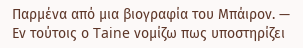Παρμένα από μια βιογραφία του Μπάιρον. — Εν τούτοις ο Taine νομίζω πως υποστηρίζει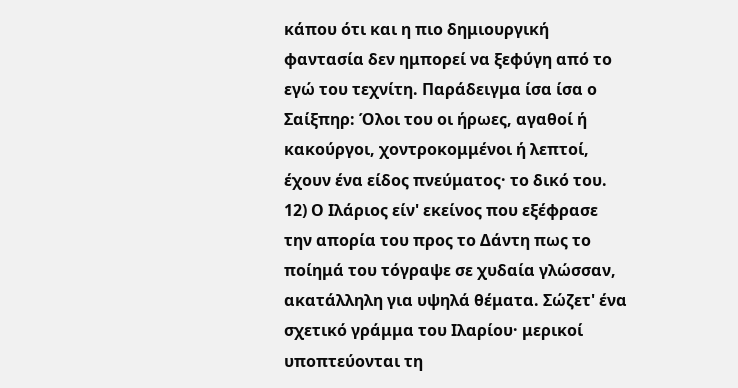κάπου ότι και η πιο δημιουργική φαντασία δεν ημπορεί να ξεφύγη από το εγώ του τεχνίτη. Παράδειγμα ίσα ίσα ο Σαίξπηρ: Όλοι του οι ήρωες, αγαθοί ή κακούργοι, χοντροκομμένοι ή λεπτοί, έχουν ένα είδος πνεύματος· το δικό του.
12) Ο Ιλάριος είν' εκείνος που εξέφρασε την απορία του προς το Δάντη πως το ποίημά του τόγραψε σε χυδαία γλώσσαν, ακατάλληλη για υψηλά θέματα. Σώζετ' ένα σχετικό γράμμα του Ιλαρίου· μερικοί υποπτεύονται τη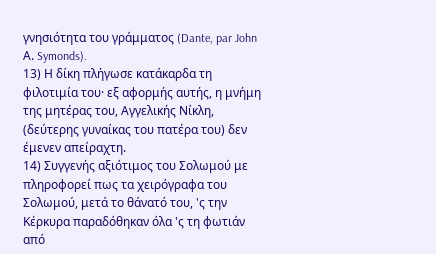γνησιότητα του γράμματος (Dante, par John Α. Symonds).
13) Η δίκη πλήγωσε κατάκαρδα τη φιλοτιμία του· εξ αφορμής αυτής, η μνήμη της μητέρας του, Αγγελικής Νίκλη, (δεύτερης γυναίκας του πατέρα του) δεν έμενεν απείραχτη.
14) Συγγενής αξιότιμος του Σολωμού με πληροφορεί πως τα χειρόγραφα του Σολωμού, μετά το θάνατό του, 'ς την Κέρκυρα παραδόθηκαν όλα 'ς τη φωτιάν από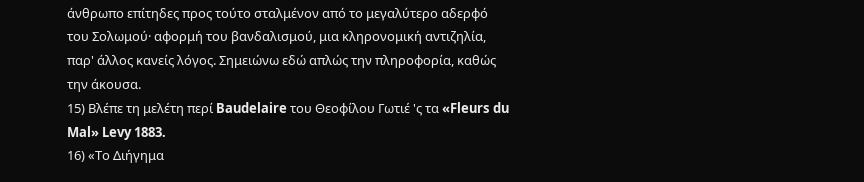άνθρωπο επίτηδες προς τούτο σταλμένον από το μεγαλύτερο αδερφό του Σολωμού· αφορμή του βανδαλισμού, μια κληρονομική αντιζηλία, παρ' άλλος κανείς λόγος. Σημειώνω εδώ απλώς την πληροφορία, καθώς την άκουσα.
15) Βλέπε τη μελέτη περί Baudelaire του Θεοφίλου Γωτιέ 'ς τα «Fleurs du Mal» Levy 1883.
16) «Το Διήγημα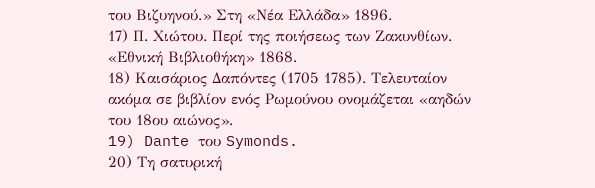του Βιζυηνού.» Στη «Νέα Ελλάδα» 1896.
17) Π. Χιώτου. Περί της ποιήσεως των Ζακυνθίων. «Εθνική Βιβλιοθήκη» 1868.
18) Καισάριος Δαπόντες (1705 1785). Τελευταίον ακόμα σε βιβλίον ενός Ρωμούνου ονομάζεται «αηδών του 18ου αιώνος».
19) Dante του Symonds.
20) Τη σατυρική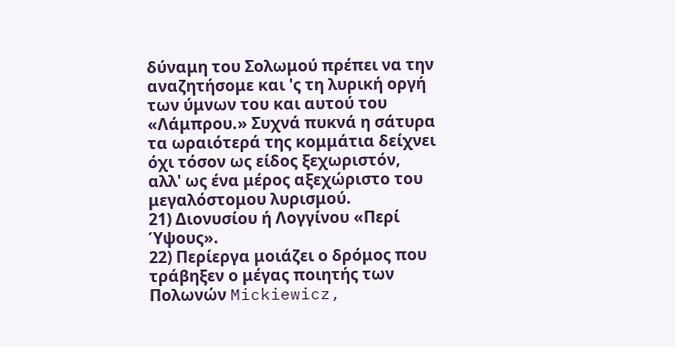δύναμη του Σολωμού πρέπει να την αναζητήσομε και 'ς τη λυρική οργή των ύμνων του και αυτού του «Λάμπρου.» Συχνά πυκνά η σάτυρα τα ωραιότερά της κομμάτια δείχνει όχι τόσον ως είδος ξεχωριστόν, αλλ' ως ένα μέρος αξεχώριστο του μεγαλόστομου λυρισμού.
21) Διονυσίου ή Λογγίνου «Περί Ύψους».
22) Περίεργα μοιάζει ο δρόμος που τράβηξεν ο μέγας ποιητής των Πολωνών Mickiewicz,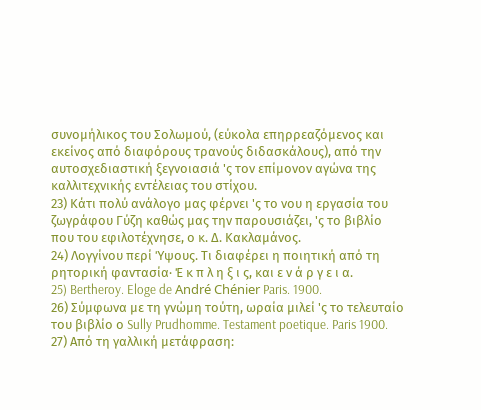συνομήλικος του Σολωμού, (εύκολα επηρρεαζόμενος και εκείνος από διαφόρους τρανούς διδασκάλους), από την αυτοσχεδιαστική ξεγνοιασιά 'ς τον επίμονον αγώνα της καλλιτεχνικής εντέλειας του στίχου.
23) Κάτι πολύ ανάλογο μας φέρνει 'ς το νου η εργασία του ζωγράφου Γύζη καθώς μας την παρουσιάζει, 'ς το βιβλίο που του εφιλοτέχνησε, ο κ. Δ. Κακλαμάνος.
24) Λογγίνου περί Ύψους. Τι διαφέρει η ποιητική από τη ρητορική φαντασία· Έ κ π λ η ξ ι ς, και ε ν ά ρ γ ε ι α.
25) Bertheroy. Eloge de André Chénier Paris. 1900.
26) Σύμφωνα με τη γνώμη τούτη, ωραία μιλεί 'ς το τελευταίο του βιβλίο ο Sully Prudhomme. Testament poetique. Paris 1900.
27) Από τη γαλλική μετάφραση: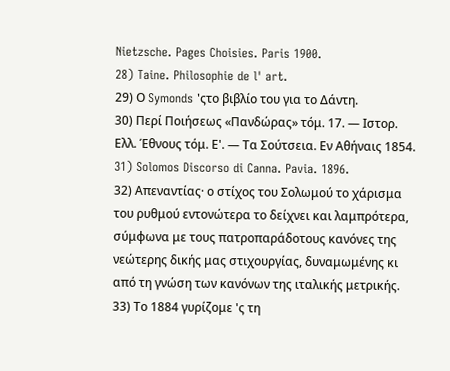Nietzsche. Pages Choisies. Paris 1900.
28) Taine. Philosophie de l' art.
29) Ο Symonds 'ςτο βιβλίο του για το Δάντη.
30) Περί Ποιήσεως «Πανδώρας» τόμ. 17. — Ιστορ. Ελλ. Έθνους τόμ. Ε'. — Τα Σούτσεια. Εν Αθήναις 1854.
31) Solomos Discorso di Canna. Pavia. 1896.
32) Απεναντίας· ο στίχος του Σολωμού το χάρισμα του ρυθμού εντονώτερα το δείχνει και λαμπρότερα, σύμφωνα με τους πατροπαράδοτους κανόνες της νεώτερης δικής μας στιχουργίας, δυναμωμένης κι από τη γνώση των κανόνων της ιταλικής μετρικής.
33) Το 1884 γυρίζομε 'ς τη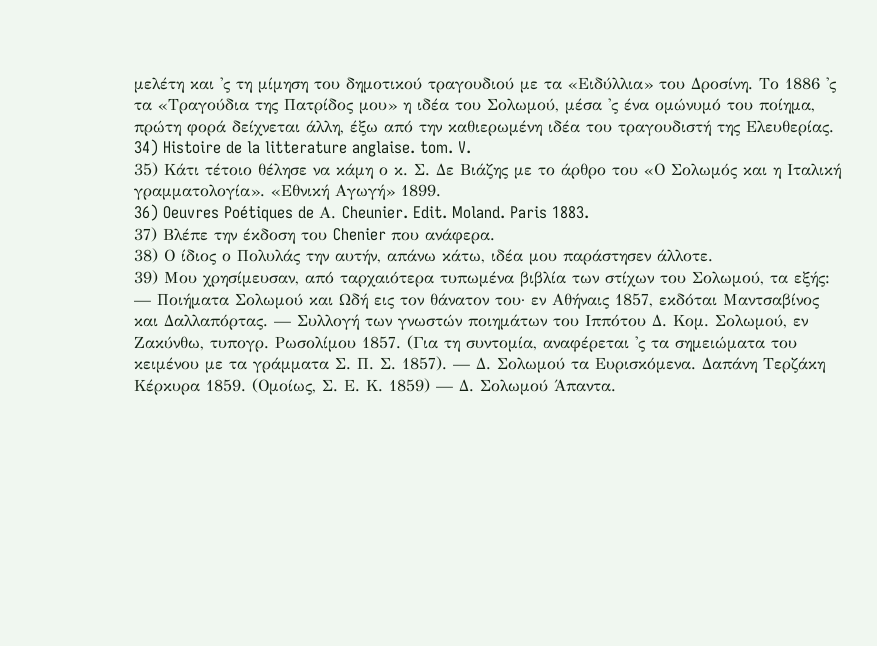μελέτη και 'ς τη μίμηση του δημοτικού τραγουδιού με τα «Ειδύλλια» του Δροσίνη. Το 1886 'ς τα «Τραγούδια της Πατρίδος μου» η ιδέα του Σολωμού, μέσα 'ς ένα ομώνυμό του ποίημα, πρώτη φορά δείχνεται άλλη, έξω από την καθιερωμένη ιδέα του τραγουδιστή της Ελευθερίας.
34) Histoire de la litterature anglaise. tom. V.
35) Κάτι τέτοιο θέλησε να κάμη ο κ. Σ. Δε Βιάζης με το άρθρο του «Ο Σολωμός και η Ιταλική γραμματολογία». «Εθνική Αγωγή» 1899.
36) Oeuvres Poétiques de Α. Cheunier. Edit. Moland. Paris 1883.
37) Βλέπε την έκδοση του Chenier που ανάφερα.
38) Ο ίδιος ο Πολυλάς την αυτήν, απάνω κάτω, ιδέα μου παράστησεν άλλοτε.
39) Μου χρησίμευσαν, από ταρχαιότερα τυπωμένα βιβλία των στίχων του Σολωμού, τα εξής: — Ποιήματα Σολωμού και Ωδή εις τον θάνατον του· εν Αθήναις 1857, εκδόται Μαντσαβίνος και Δαλλαπόρτας. — Συλλογή των γνωστών ποιημάτων του Ιππότου Δ. Κομ. Σολωμού, εν Ζακύνθω, τυπογρ. Ρωσολίμου 1857. (Για τη συντομία, αναφέρεται 'ς τα σημειώματα του κειμένου με τα γράμματα Σ. Π. Σ. 1857). — Δ. Σολωμού τα Ευρισκόμενα. Δαπάνη Τερζάκη Κέρκυρα 1859. (Ομοίως, Σ. Ε. Κ. 1859) — Δ. Σολωμού Άπαντα.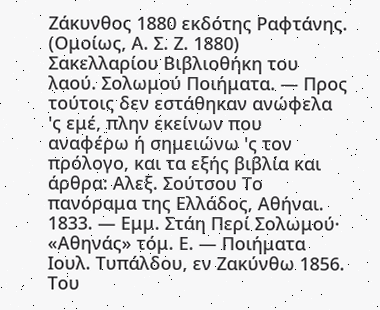Ζάκυνθος 1880 εκδότης Ραφτάνης. (Ομοίως, Α. Σ. Ζ. 1880) Σακελλαρίου Βιβλιοθήκη του λαού. Σολωμού Ποιήματα. — Προς τούτοις δεν εστάθηκαν ανώφελα 'ς εμέ, πλην εκείνων που αναφέρω ή σημειώνω 'ς τον πρόλογο, και τα εξής βιβλία και άρθρα: Αλεξ. Σούτσου Το πανόραμα της Ελλάδος, Αθήναι. 1833. — Εμμ. Στάη Περί Σολωμού· «Αθηνάς» τόμ. Ε. — Ποιήματα Ιουλ. Τυπάλδου, εν Ζακύνθω 1856. Του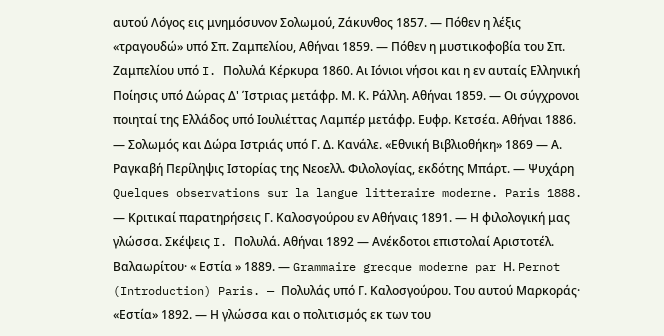αυτού Λόγος εις μνημόσυνον Σολωμού, Ζάκυνθος 1857. — Πόθεν η λέξις «τραγουδώ» υπό Σπ. Ζαμπελίου, Αθήναι 1859. — Πόθεν η μυστικοφοβία του Σπ. Ζαμπελίου υπό I. Πολυλά Κέρκυρα 1860. Αι Ιόνιοι νήσοι και η εν αυταίς Ελληνική Ποίησις υπό Δώρας Δ' Ίστριας μετάφρ. Μ. Κ. Ράλλη. Αθήναι 1859. — Οι σύγχρονοι ποιηταί της Ελλάδος υπό Ιουλιέττας Λαμπέρ μετάφρ. Ευφρ. Κετσέα. Αθήναι 1886. — Σολωμός και Δώρα Ιστριάς υπό Γ. Δ. Κανάλε. «Εθνική Βιβλιοθήκη» 1869 — Α. Ραγκαβή Περίληψις Ιστορίας της Νεοελλ. Φιλολογίας, εκδότης Μπάρτ. — Ψυχάρη Quelques observations sur la langue litteraire moderne. Paris 1888. — Κριτικαί παρατηρήσεις Γ. Καλοσγούρου εν Αθήναις 1891. — Η φιλολογική μας γλώσσα. Σκέψεις I. Πολυλά. Αθήναι 1892 — Ανέκδοτοι επιστολαί Αριστοτέλ. Βαλαωρίτου· « Εστία » 1889. — Grammaire grecque moderne par Η. Pernot (Introduction) Paris. — Πολυλάς υπό Γ. Καλοσγούρου. Του αυτού Μαρκοράς· «Εστία» 1892. — Η γλώσσα και ο πολιτισμός εκ των του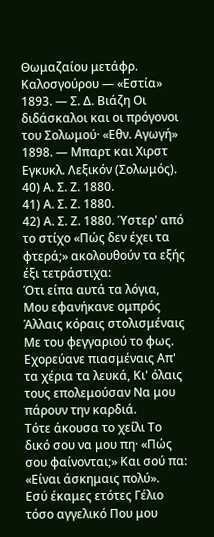Θωμαζαίου μετάφρ. Καλοσγούρου — «Εστία» 1893. — Σ. Δ. Βιάζη Οι διδάσκαλοι και οι πρόγονοι του Σολωμού· «Εθν. Αγωγή» 1898. — Μπαρτ και Χιρστ Εγκυκλ. Λεξικόν (Σολωμός).
40) Α. Σ. Ζ. 1880.
41) Α. Σ. Ζ. 1880.
42) Α. Σ. Ζ. 1880. Ύστερ' από το στίχο «Πώς δεν έχει τα φτερά;» ακολουθούν τα εξής έξι τετράστιχα:
Ότι είπα αυτά τα λόγια, Μου εφανήκανε ομπρός Άλλαις κόραις στολισμέναις Mε του φεγγαριού το φως.
Εχορεύανε πιασμέναις Απ' τα χέρια τα λευκά, Κι' όλαις τους επολεμούσαν Να μου πάρουν την καρδιά.
Τότε άκουσα το χείλι Το δικό σου να μου πη· «Πώς σου φαίνονται;» Και σού πα: «Είναι άσκημαις πολύ».
Eσύ έκαμες ετότες Γέλιο τόσο αγγελικό Που μου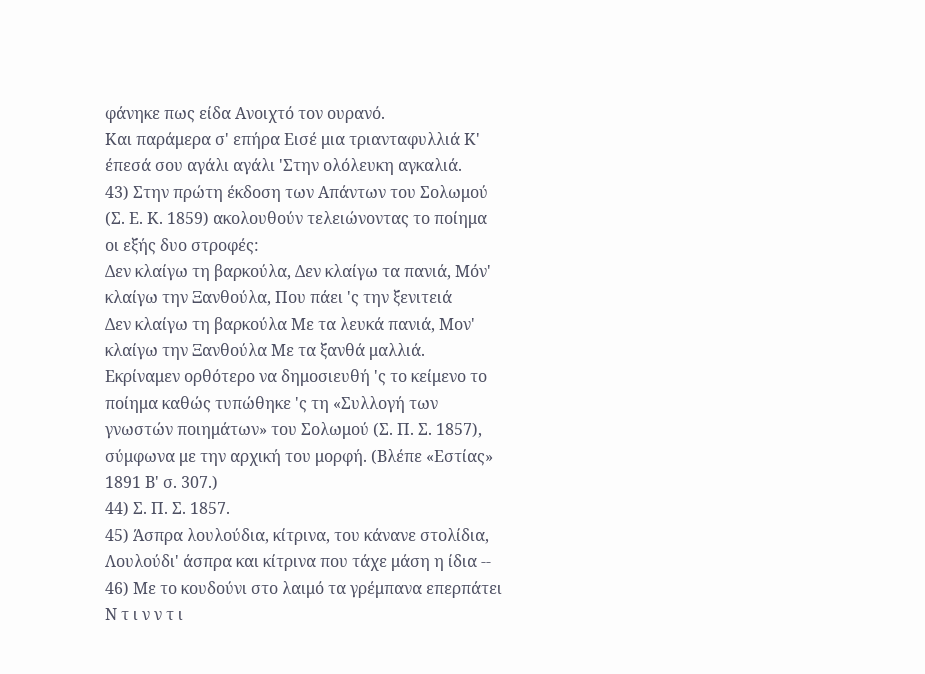φάνηκε πως είδα Ανοιχτό τον ουρανό.
Και παράμερα σ' επήρα Eισέ μια τριανταφυλλιά Κ' έπεσά σου αγάλι αγάλι 'Στην ολόλευκη αγκαλιά.
43) Στην πρώτη έκδοση των Απάντων του Σολωμού (Σ. Ε. Κ. 1859) ακολουθούν τελειώνοντας το ποίημα οι εξής δυο στροφές:
Δεν κλαίγω τη βαρκούλα, Δεν κλαίγω τα πανιά, Μόν' κλαίγω την Ξανθούλα, Που πάει 'ς την ξενιτειά
Δεν κλαίγω τη βαρκούλα Με τα λευκά πανιά, Μον' κλαίγω την Ξανθούλα Με τα ξανθά μαλλιά.
Εκρίναμεν ορθότερο να δημοσιευθή 'ς το κείμενο το ποίημα καθώς τυπώθηκε 'ς τη «Συλλογή των γνωστών ποιημάτων» του Σολωμού (Σ. Π. Σ. 1857), σύμφωνα με την αρχική του μορφή. (Βλέπε «Εστίας» 1891 Β' σ. 307.)
44) Σ. Π. Σ. 1857.
45) Άσπρα λουλούδια, κίτρινα, του κάνανε στολίδια, Λουλούδι' άσπρα και κίτρινα που τάχε μάση η ίδια --
46) Με το κουδούνι στο λαιμό τα γρέμπανα επερπάτει Ν τ ι ν ν τ ι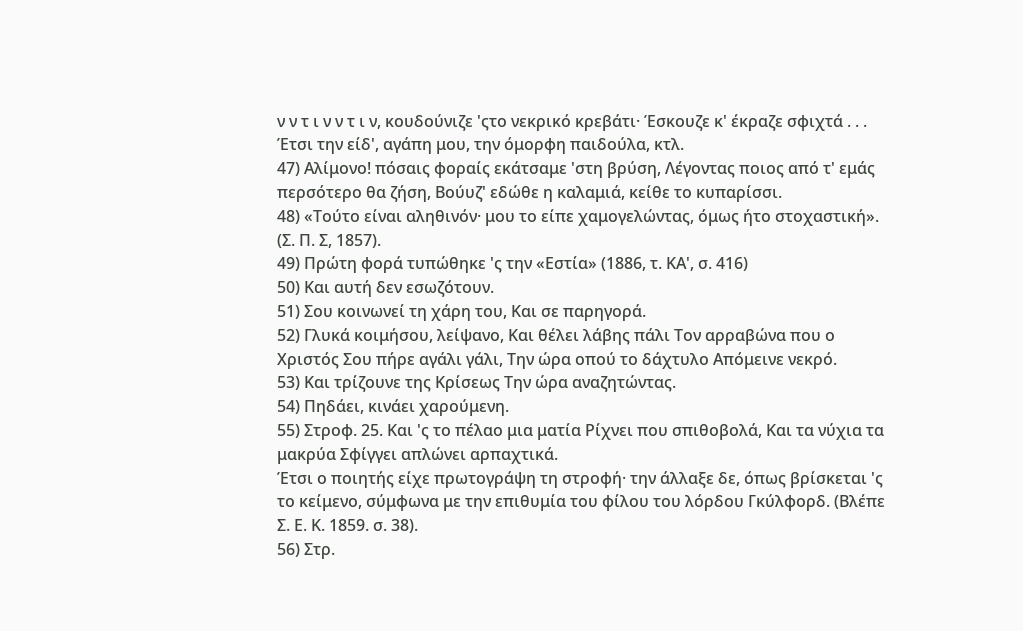ν ν τ ι ν ν τ ι ν, κουδούνιζε 'ςτο νεκρικό κρεβάτι· Έσκουζε κ' έκραζε σφιχτά . . . Έτσι την είδ', αγάπη μου, την όμορφη παιδούλα, κτλ.
47) Αλίμονο! πόσαις φοραίς εκάτσαμε 'στη βρύση, Λέγοντας ποιος από τ' εμάς περσότερο θα ζήση, Βούυζ' εδώθε η καλαμιά, κείθε το κυπαρίσσι.
48) «Τούτο είναι αληθινόν· μου το είπε χαμογελώντας, όμως ήτο στοχαστική». (Σ. Π. Σ, 1857).
49) Πρώτη φορά τυπώθηκε 'ς την «Εστία» (1886, τ. ΚΑ', σ. 416)
50) Και αυτή δεν εσωζότουν.
51) Σου κοινωνεί τη χάρη του, Και σε παρηγορά.
52) Γλυκά κοιμήσου, λείψανο, Και θέλει λάβης πάλι Τον αρραβώνα που ο Χριστός Σου πήρε αγάλι γάλι, Την ώρα οπού το δάχτυλο Απόμεινε νεκρό.
53) Και τρίζουνε της Κρίσεως Την ώρα αναζητώντας.
54) Πηδάει, κινάει χαρούμενη.
55) Στροφ. 25. Και 'ς το πέλαο μια ματία Ρίχνει που σπιθοβολά, Και τα νύχια τα μακρύα Σφίγγει απλώνει αρπαχτικά.
Έτσι ο ποιητής είχε πρωτογράψη τη στροφή· την άλλαξε δε, όπως βρίσκεται 'ς το κείμενο, σύμφωνα με την επιθυμία του φίλου του λόρδου Γκύλφορδ. (Βλέπε Σ. Ε. Κ. 1859. σ. 38).
56) Στρ.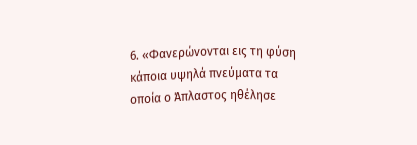6. «Φανερώνονται εις τη φύση κάποια υψηλά πνεύματα τα οποία ο Άπλαστος ηθέλησε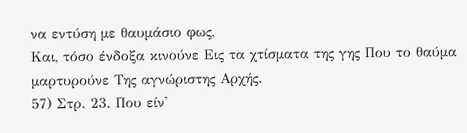να εντύση με θαυμάσιο φως,
Και, τόσο ένδοξα κινούνε Εις τα χτίσματα της γης Που το θαύμα μαρτυρούνε Της αγνώριστης Αρχής.
57) Στρ. 23. Που είν'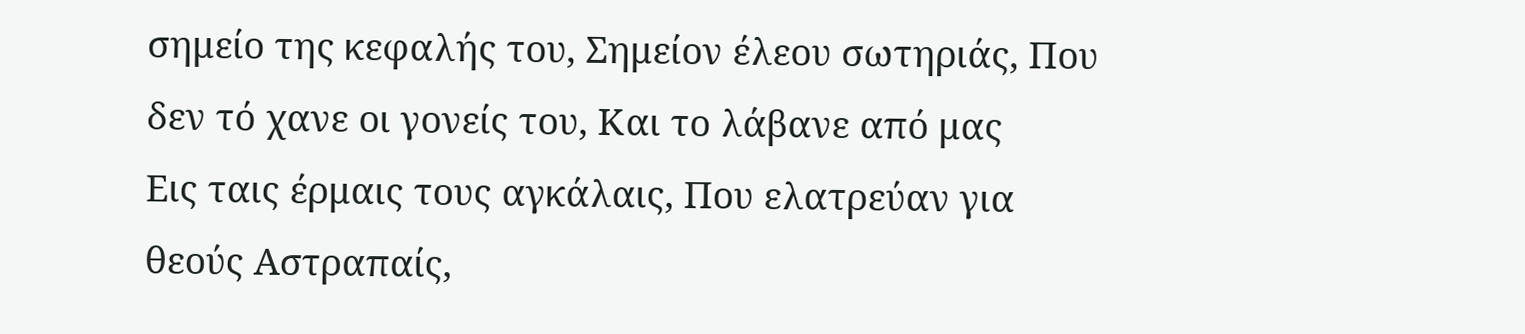σημείο της κεφαλής του, Σημείον έλεου σωτηριάς, Που δεν τό χανε οι γονείς του, Και το λάβανε από μας
Εις ταις έρμαις τους αγκάλαις, Που ελατρεύαν για θεούς Αστραπαίς,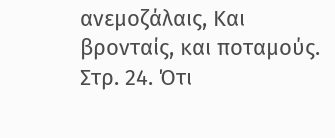ανεμοζάλαις, Και βρονταίς, και ποταμούς.
Στρ. 24. Ότι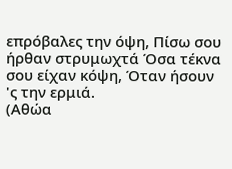επρόβαλες την όψη, Πίσω σου ήρθαν στρυμωχτά Όσα τέκνα σου είχαν κόψη, Όταν ήσουν 'ς την ερμιά.
(Αθώα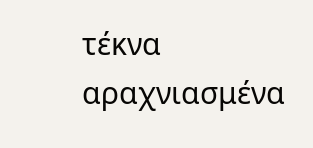τέκνα αραχνιασμένα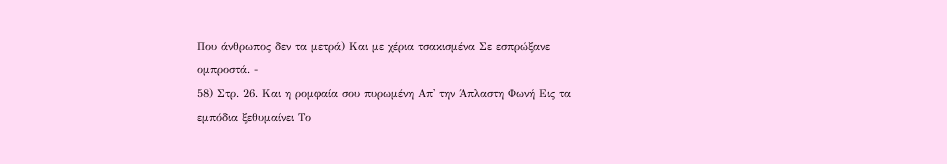Που άνθρωπος δεν τα μετρά) Και με χέρια τσακισμένα Σε εσπρώξανε ομπροστά. -
58) Στρ. 26. Και η ρομφαία σου πυρωμένη Απ' την Άπλαστη Φωνή Εις τα εμπόδια ξεθυμαίνει Το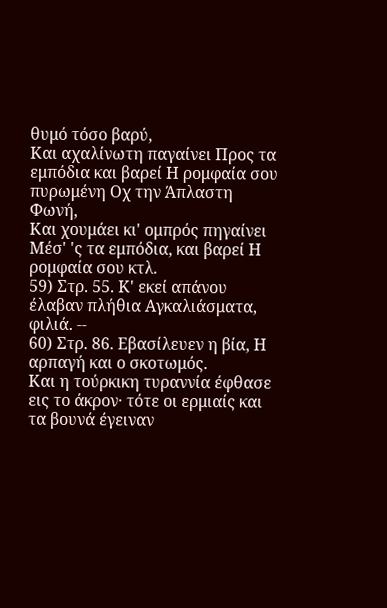θυμό τόσο βαρύ,
Και αχαλίνωτη παγαίνει Προς τα εμπόδια και βαρεί Η ρομφαία σου πυρωμένη Οχ την Άπλαστη Φωνή,
Και χουμάει κι' ομπρός πηγαίνει Μέσ' 'ς τα εμπόδια, και βαρεί Η ρομφαία σου κτλ.
59) Στρ. 55. Κ' εκεί απάνου έλαβαν πλήθια Αγκαλιάσματα, φιλιά. --
60) Στρ. 86. Εβασίλευεν η βία, Η αρπαγή και ο σκοτωμός.
Και η τούρκικη τυραννία έφθασε εις το άκρον· τότε οι ερμιαίς και τα βουνά έγειναν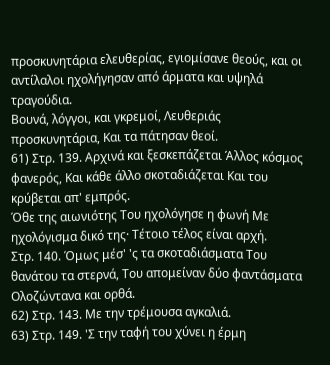προσκυνητάρια ελευθερίας, εγιομίσανε θεούς, και οι αντίλαλοι ηχολήγησαν από άρματα και υψηλά τραγούδια.
Βουνά, λόγγοι, και γκρεμοί, Λευθεριάς προσκυνητάρια, Και τα πάτησαν θεοί.
61) Στρ. 139. Αρχινά και ξεσκεπάζεται Άλλος κόσμος φανερός, Και κάθε άλλο σκοταδιάζεται Και του κρύβεται απ' εμπρός.
Όθε της αιωνιότης Του ηχολόγησε η φωνή Με ηχολόγισμα δικό της· Τέτοιο τέλος είναι αρχή.
Στρ. 140. Όμως μέσ' 'ς τα σκοταδιάσματα Του θανάτου τα στερνά, Του απομείναν δύο φαντάσματα Ολοζώντανα και ορθά.
62) Στρ. 143. Με την τρέμουσα αγκαλιά.
63) Στρ. 149. 'Σ την ταφή του χύνει η έρμη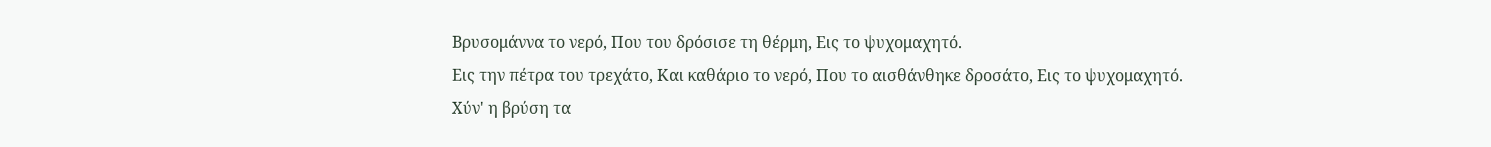Βρυσομάννα το νερό, Που του δρόσισε τη θέρμη, Εις το ψυχομαχητό.
Εις την πέτρα του τρεχάτο, Και καθάριο το νερό, Που το αισθάνθηκε δροσάτο, Εις το ψυχομαχητό.
Χύν' η βρύση τα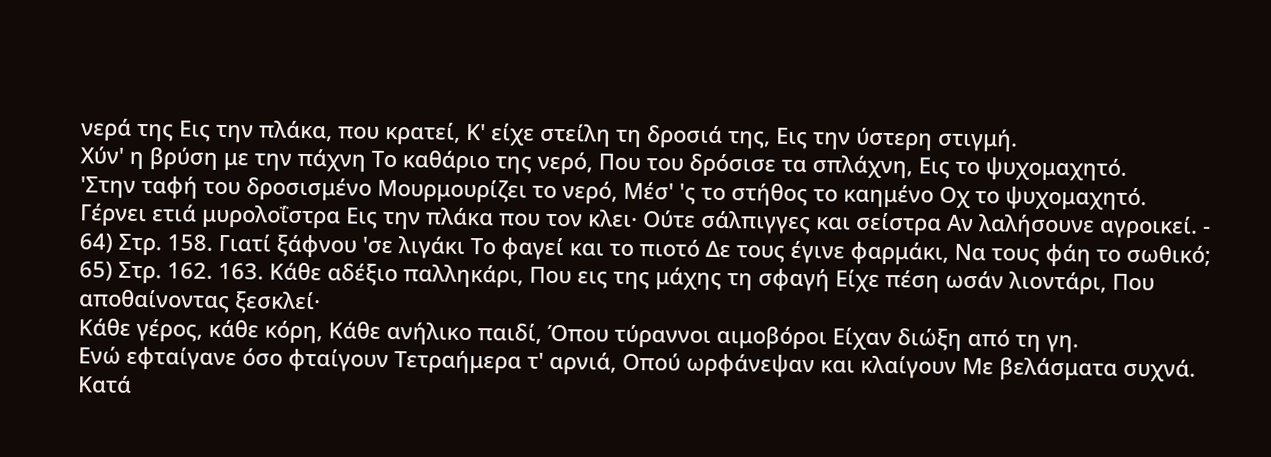νερά της Εις την πλάκα, που κρατεί, Κ' είχε στείλη τη δροσιά της, Εις την ύστερη στιγμή.
Χύν' η βρύση με την πάχνη Το καθάριο της νερό, Που του δρόσισε τα σπλάχνη, Εις το ψυχομαχητό.
'Στην ταφή του δροσισμένο Μουρμουρίζει το νερό, Μέσ' 'ς το στήθος το καημένο Οχ το ψυχομαχητό.
Γέρνει ετιά μυρολοΐστρα Εις την πλάκα που τον κλει· Ούτε σάλπιγγες και σείστρα Αν λαλήσουνε αγροικεί. -
64) Στρ. 158. Γιατί ξάφνου 'σε λιγάκι Το φαγεί και το πιοτό Δε τους έγινε φαρμάκι, Να τους φάη το σωθικό;
65) Στρ. 162. 163. Κάθε αδέξιο παλληκάρι, Που εις της μάχης τη σφαγή Είχε πέση ωσάν λιοντάρι, Που αποθαίνοντας ξεσκλεί·
Κάθε γέρος, κάθε κόρη, Κάθε ανήλικο παιδί, Όπου τύραννοι αιμοβόροι Είχαν διώξη από τη γη.
Ενώ εφταίγανε όσο φταίγουν Τετραήμερα τ' αρνιά, Οπού ωρφάνεψαν και κλαίγουν Με βελάσματα συχνά.
Κατά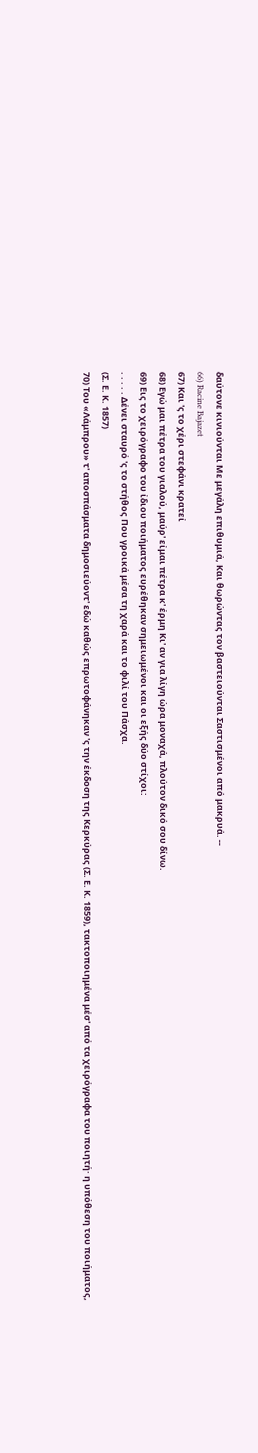δαύτονε κινιούνται Με μεγάλη επιθυμιά, Και θωρώντας τον βαστειούνται Σαστισμένοι από μακρυά. --
66) Racine Bajazet
67) Και 'ς το χέρι στεφάνι κρατεί
68) Εγώ μαι πέτρα του γιαλού, μαύρ' είμαι πέτρα κ' έρμη Κι' αν για λίγη ώρα μοναχά, πλούτον δικό σου δίνω.
69) Εις το χειρόγραφο του ίδιου ποιήματος ευρέθηκαν σημειωμένοι και οι εξής δύο στίχοι:
. . . . . Δένει σταυρό 'ς το στήθος Που γροικά μέσα τη χαρά και το φιλί του Πάσχα.
(Σ. Ε. Κ. 1857)
70) Του «Λάμπρου» τ' αποσπάσματα δημοσιεύοντ' εδώ καθώς επρωτοφάνηκαν 'ς την έκδοση της Κερκύρας (Σ. Ε. Κ. 1859), τακτοποιημένα μέσ' από τα χειρόγραφα του ποιητή· η υπόθεση του ποιήματος,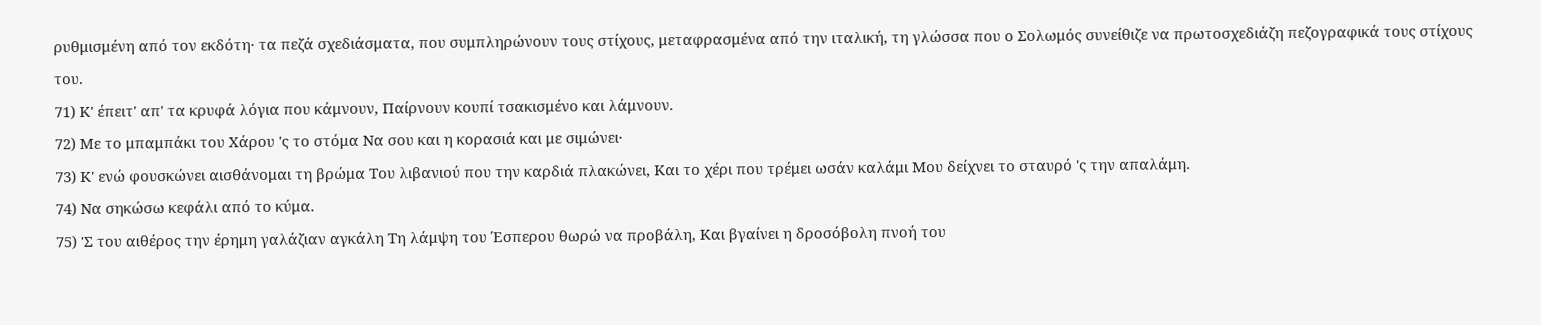ρυθμισμένη από τον εκδότη· τα πεζά σχεδιάσματα, που συμπληρώνουν τους στίχους, μεταφρασμένα από την ιταλική, τη γλώσσα που ο Σολωμός συνείθιζε να πρωτοσχεδιάζη πεζογραφικά τους στίχους του.
71) Κ' έπειτ' απ' τα κρυφά λόγια που κάμνουν, Παίρνουν κουπί τσακισμένο και λάμνουν.
72) Με το μπαμπάκι του Χάρου 'ς το στόμα Να σου και η κορασιά και με σιμώνει·
73) Κ' ενώ φουσκώνει αισθάνομαι τη βρώμα Του λιβανιού που την καρδιά πλακώνει, Και το χέρι που τρέμει ωσάν καλάμι Μου δείχνει το σταυρό 'ς την απαλάμη.
74) Να σηκώσω κεφάλι από το κύμα.
75) 'Σ του αιθέρος την έρημη γαλάζιαν αγκάλη Τη λάμψη του Έσπερου θωρώ να προβάλη, Και βγαίνει η δροσόβολη πνοή του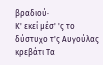βραδιού·
Κ' εκεί μέσ' 'ς το δύστυχο τ'ς Αυγούλας κρεβάτι Τα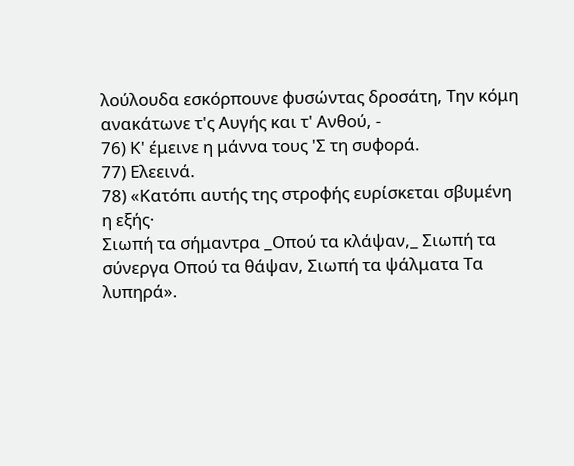λούλουδα εσκόρπουνε φυσώντας δροσάτη, Την κόμη ανακάτωνε τ'ς Αυγής και τ' Ανθού, -
76) Κ' έμεινε η μάννα τους 'Σ τη συφορά.
77) Ελεεινά.
78) «Κατόπι αυτής της στροφής ευρίσκεται σβυμένη η εξής·
Σιωπή τα σήμαντρα _Οπού τα κλάψαν,_ Σιωπή τα σύνεργα Οπού τα θάψαν, Σιωπή τα ψάλματα Τα λυπηρά».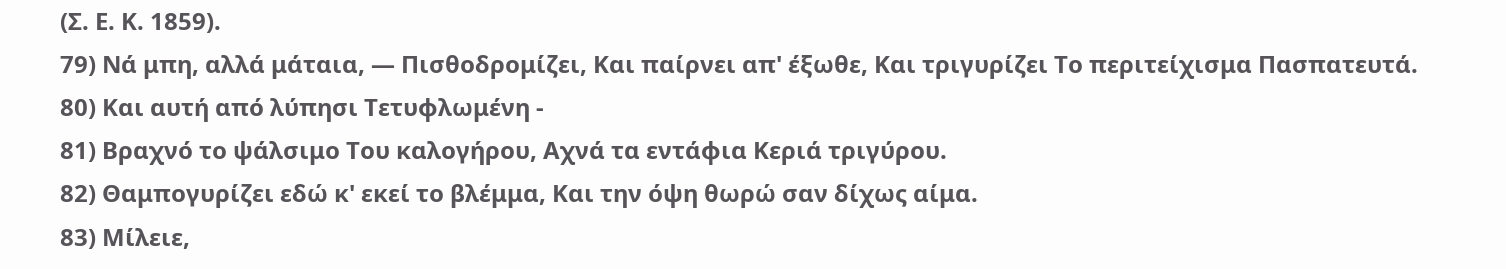(Σ. Ε. Κ. 1859).
79) Νά μπη, αλλά μάταια, — Πισθοδρομίζει, Και παίρνει απ' έξωθε, Και τριγυρίζει Το περιτείχισμα Πασπατευτά.
80) Και αυτή από λύπησι Τετυφλωμένη -
81) Βραχνό το ψάλσιμο Του καλογήρου, Αχνά τα εντάφια Κεριά τριγύρου.
82) Θαμπογυρίζει εδώ κ' εκεί το βλέμμα, Και την όψη θωρώ σαν δίχως αίμα.
83) Μίλειε,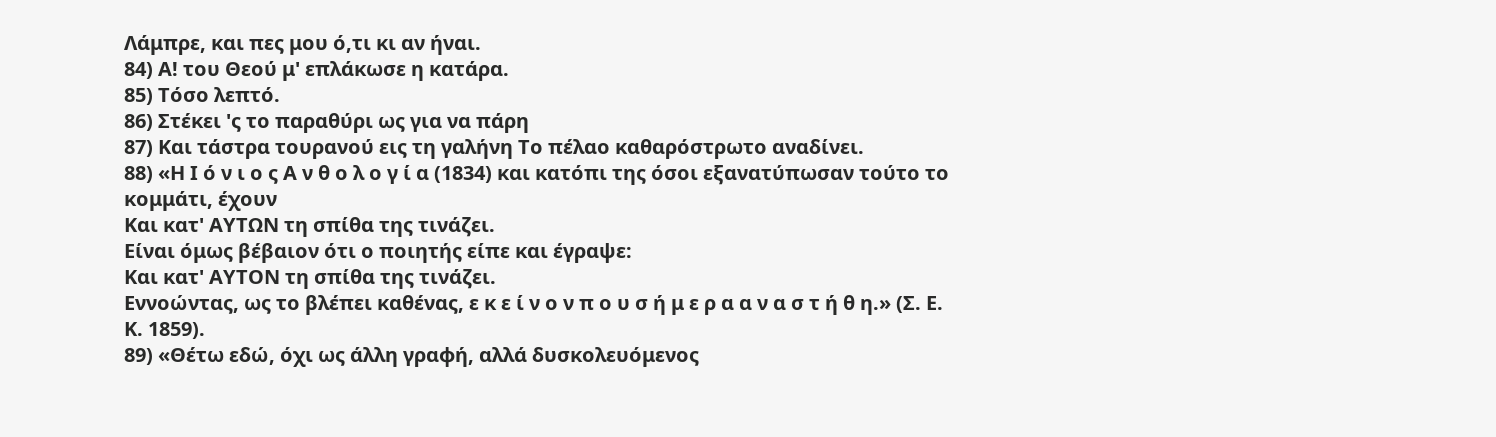Λάμπρε, και πες μου ό,τι κι αν ήναι.
84) Α! του Θεού μ' επλάκωσε η κατάρα.
85) Τόσο λεπτό.
86) Στέκει 'ς το παραθύρι ως για να πάρη
87) Και τάστρα τουρανού εις τη γαλήνη Το πέλαο καθαρόστρωτο αναδίνει.
88) «Η Ι ό ν ι ο ς Α ν θ ο λ ο γ ί α (1834) και κατόπι της όσοι εξανατύπωσαν τούτο το κομμάτι, έχουν
Και κατ' ΑΥΤΩΝ τη σπίθα της τινάζει.
Είναι όμως βέβαιον ότι ο ποιητής είπε και έγραψε:
Και κατ' ΑΥΤΟΝ τη σπίθα της τινάζει.
Εννοώντας, ως το βλέπει καθένας, ε κ ε ί ν ο ν π ο υ σ ή μ ε ρ α α ν α σ τ ή θ η.» (Σ. Ε. Κ. 1859).
89) «Θέτω εδώ, όχι ως άλλη γραφή, αλλά δυσκολευόμενος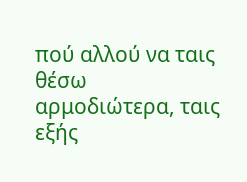πού αλλού να ταις θέσω αρμοδιώτερα, ταις εξής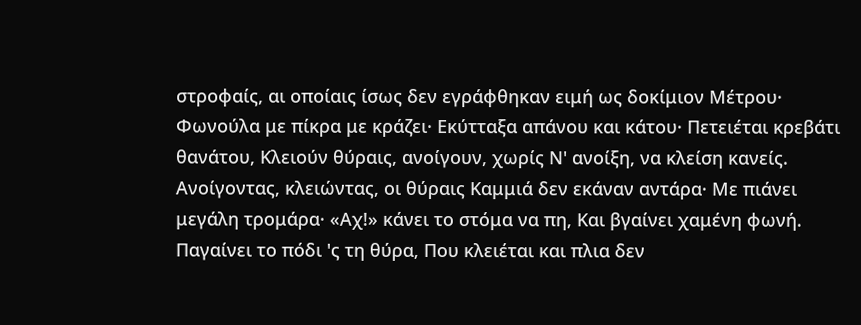στροφαίς, αι οποίαις ίσως δεν εγράφθηκαν ειμή ως δοκίμιον Μέτρου·
Φωνούλα με πίκρα με κράζει· Εκύτταξα απάνου και κάτου· Πετειέται κρεβάτι θανάτου, Κλειούν θύραις, ανοίγουν, χωρίς Ν' ανοίξη, να κλείση κανείς.
Ανοίγοντας, κλειώντας, οι θύραις Καμμιά δεν εκάναν αντάρα· Με πιάνει μεγάλη τρομάρα· «Αχ!» κάνει το στόμα να πη, Και βγαίνει χαμένη φωνή.
Παγαίνει το πόδι 'ς τη θύρα, Που κλειέται και πλια δεν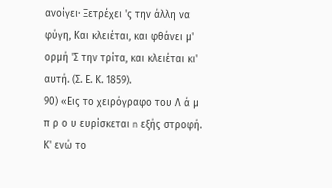ανοίγει· Ξετρέχει 'ς την άλλη να φύγη, Και κλειέται, και φθάνει μ' ορμή 'Σ την τρίτα, και κλειέται κι' αυτή. (Σ. Ε. Κ. 1859).
90) «Εις το χειρόγραφο του Λ ά μ π ρ ο υ ευρίσκεται n εξής στροφή.
Κ' ενώ το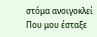στόμα ανοιγοκλεί Πoυ μου έσταξε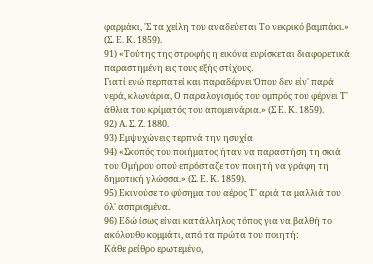φαρμάκι, 'Σ τα χείλη του αναδεύεται Tο νεκρικό βαμπάκι.» (Σ. Ε. Κ. 1859).
91) «Τούτης της στροφής η εικόνα ευρίσκεται διαφορετικά παραστημένη εις τους εξής στίχους.
Γιατί ενώ περπατεί και παραδέρνει Όπου δεν είν' παρά νερά, κλωνάρια, Ο παραλογισμός του ομπρός του φέρνει Τ' άθλια του κρίματός του απομεινάρια.» (Σ Ε. Κ. 1859).
92) Α. Σ. Ζ. 1880.
93) Εμψυχώνεις τερπνά την ησυχία
94) «Σκοπός του ποιήματος ήταν να παραστήση τη σκιά του Ομήρου οπού επρόσταζε τον ποιητή να γράφη τη δημοτική γλώσσα.» (Σ. Ε. Κ. 1859).
95) Εκινούσε το φύσημα του αέρος Τ' αριά τα μαλλιά του όλ' ασπρισμένα.
96) Εδώ ίσως είναι κατάλληλος τόπος για να βαλθή το ακόλουθο κομμάτι, από τα πρώτα του ποιητή:
Κάθε ρείθρο ερωτεμένο,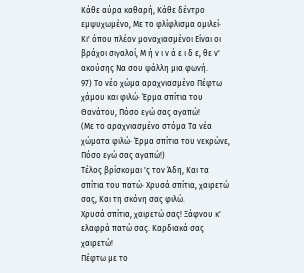Κάθε αύρα καθαρή, Κάθε δέντρο εμψυχωμένο, Με το φλίφλισμα ομιλεί·
Κι' όπου πλέον μοναχιασμένοι Είναι οι βράχοι σιγαλοί, Μ ή ν ι ν ά ε ι δ ε, θε ν' ακούσης Να σου ψάλλη μια φωνή.
97) Το νέο χώμα αραχνιασμένο Πέφτω χάμου και φιλώ· Έρμα σπίτια του Θανάτου, Πόσο εγώ σας αγαπώ!
(Με το αραχνιασμένο στόμα Τα νέα χώματα φιλώ· Έρμα σπίτια του νεκρώνε, Πόσο εγώ σας αγαπώ!)
Τέλος βρίσκομαι 'ς τον Άδη, Και τα σπίτια του πατώ· Χρυσά σπίτια, χαιρετώ σας, Και τη σκόνη σας φιλώ.
Χρυσά σπίτια, χαιρετώ σας! Ξάφνου κ' ελαφρά πατώ σας. Καρδιακά σας χαιρετώ!
Πέφτω με το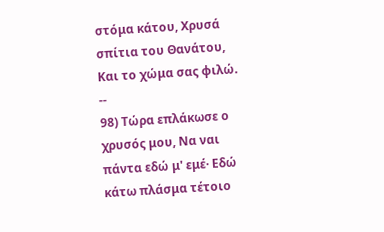στόμα κάτου, Χρυσά σπίτια του Θανάτου, Και το χώμα σας φιλώ. --
98) Τώρα επλάκωσε ο χρυσός μου, Να ναι πάντα εδώ μ' εμέ· Εδώ κάτω πλάσμα τέτοιο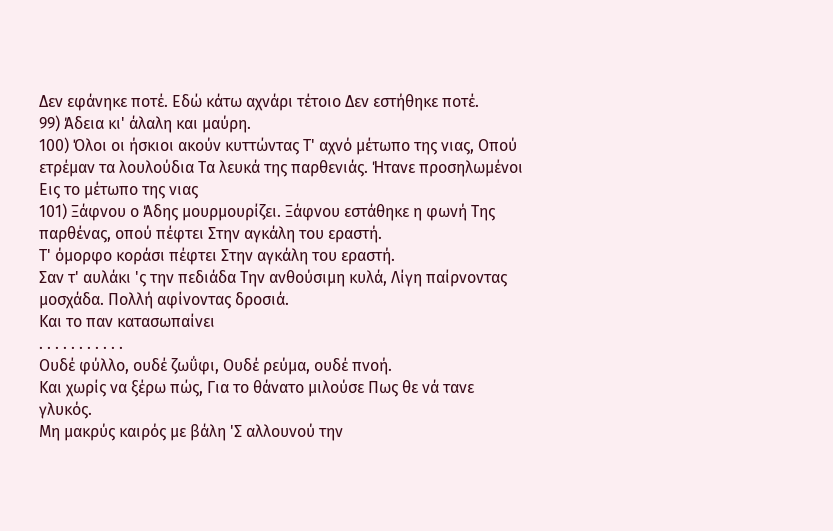Δεν εφάνηκε ποτέ. Εδώ κάτω αχνάρι τέτοιο Δεν εστήθηκε ποτέ.
99) Άδεια κι' άλαλη και μαύρη.
100) Όλοι οι ήσκιοι ακούν κυττώντας Τ' αχνό μέτωπο της νιας, Οπού ετρέμαν τα λουλούδια Τα λευκά της παρθενιάς. Ήτανε προσηλωμένοι Εις το μέτωπο της νιας
101) Ξάφνου ο Άδης μουρμουρίζει. Ξάφνου εστάθηκε η φωνή Της παρθένας, οπού πέφτει Στην αγκάλη του εραστή.
Τ' όμορφο κοράσι πέφτει Στην αγκάλη του εραστή.
Σαν τ' αυλάκι 'ς την πεδιάδα Την ανθούσιμη κυλά, Λίγη παίρνοντας μοσχάδα. Πολλή αφίνοντας δροσιά.
Και το παν κατασωπαίνει
. . . . . . . . . . .
Ουδέ φύλλο, ουδέ ζωΰφι, Ουδέ ρεύμα, ουδέ πνοή.
Και χωρίς να ξέρω πώς, Για το θάνατο μιλούσε Πως θε νά τανε γλυκός.
Μη μακρύς καιρός με βάλη 'Σ αλλουνού την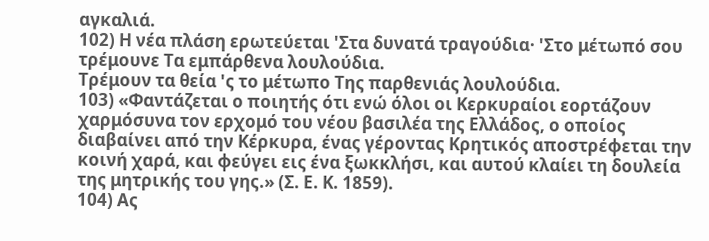αγκαλιά.
102) Η νέα πλάση ερωτεύεται 'Στα δυνατά τραγούδια· 'Στο μέτωπό σου τρέμουνε Τα εμπάρθενα λουλούδια.
Τρέμουν τα θεία 'ς το μέτωπο Της παρθενιάς λουλούδια.
103) «Φαντάζεται ο ποιητής ότι ενώ όλοι οι Κερκυραίοι εορτάζουν χαρμόσυνα τον ερχομό του νέου βασιλέα της Ελλάδος, ο οποίος διαβαίνει από την Κέρκυρα, ένας γέροντας Κρητικός αποστρέφεται την κοινή χαρά, και φεύγει εις ένα ξωκκλήσι, και αυτού κλαίει τη δουλεία της μητρικής του γης.» (Σ. Ε. Κ. 1859).
104) Ας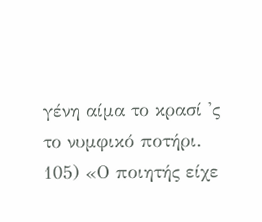γένη αίμα το κρασί 'ς το νυμφικό ποτήρι.
105) «Ο ποιητής είχε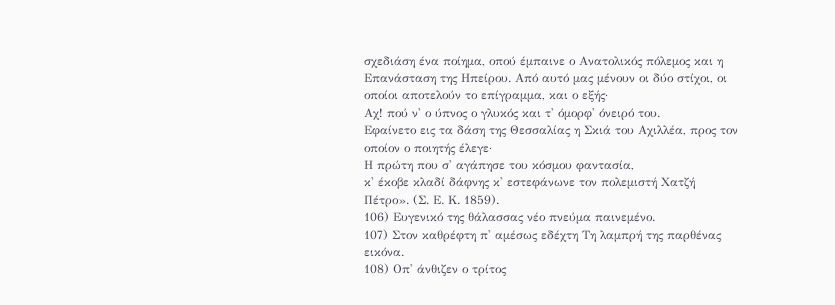σχεδιάση ένα ποίημα, οπού έμπαινε ο Ανατολικός πόλεμος και η Επανάσταση της Ηπείρου. Από αυτό μας μένουν οι δύο στίχοι, οι οποίοι αποτελούν το επίγραμμα, και ο εξής·
Αχ! πού ν' ο ύπνος ο γλυκός και τ' όμορφ' όνειρό του.
Εφαίνετο εις τα δάση της Θεσσαλίας η Σκιά του Αχιλλέα, προς τον οποίον ο ποιητής έλεγε·
Η πρώτη που σ' αγάπησε του κόσμου φαντασία,
κ' έκοβε κλαδί δάφνης κ' εστεφάνωνε τον πολεμιστή Χατζή Πέτρο». (Σ. Ε. Κ. 1859).
106) Ευγενικό της θάλασσας νέο πνεύμα παινεμένο.
107) Στον καθρέφτη π' αμέσως εδέχτη Τη λαμπρή της παρθένας εικόνα.
108) Οπ' άνθιζεν ο τρίτος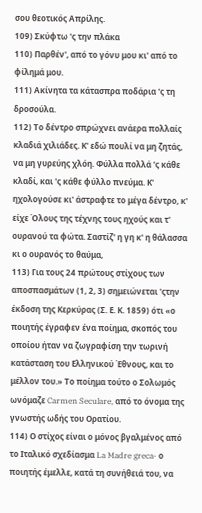σου θεοτικός Απρίλης.
109) Σκύφτω 'ς την πλάκα
110) Παρθέν', από το γόνυ μου κι' από το φίλημά μου.
111) Ακίνητα τα κάτασπρα ποδάρια 'ς τη δροσούλα.
112) Το δέντρο σπρώχνει ανάερα πολλαίς κλαδιά χιλιάδες. Κ' εδώ πουλί να μη ζητάς, να μη γυρεύης χλόη. Φύλλα πολλά 'ς κάθε κλαδί, και 'ς κάθε φύλλο πνεύμα. Κ' ηχολογούσε κι' άστραφτε το μέγα δέντρο, κ' είχε Όλους της τέχνης τους ηχούς και τ' ουρανού τα φώτα. Σαστίζ' η γη κ' η θάλασσα κι ο ουρανός το θαύμα,
113) Για τους 24 πρώτους στίχους των αποσπασμάτων (1, 2, 3) σημειώνεται 'ςτην έκδοση της Κερκύρας (Σ. Ε. Κ. 1859) ότι «ο ποιητής έγραφεν ένα ποίημα, σκοπός του οποίου ήταν να ζωγραφίση την τωρινή κατάσταση του Ελληνικού Έθνους, και το μέλλον του.» Το ποίημα τούτο ο Σολωμός ωνόμαζε Carmen Seculare, από το όνομα της γνωστής ωδής του Ορατίου.
114) Ο στίχος είναι ο μόνος βγαλμένος από το Ιταλικό σχεδίασμα La Madre greca· ο ποιητής έμελλε, κατά τη συνήθειά του, να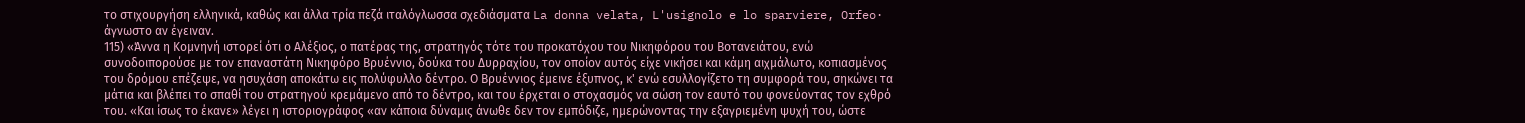το στιχουργήση ελληνικά, καθώς και άλλα τρία πεζά ιταλόγλωσσα σχεδιάσματα La donna velata, L'usignolo e lo sparviere, Orfeo· άγνωστο αν έγειναν.
115) «Άννα η Κομνηνή ιστορεί ότι ο Αλέξιος, ο πατέρας της, στρατηγός τότε του προκατόχου του Νικηφόρου του Βοτανειάτου, ενώ συνοδοιπορούσε με τον επαναστάτη Νικηφόρο Βρυέννιο, δούκα του Δυρραχίου, τον οποίον αυτός είχε νικήσει και κάμη αιχμάλωτο, κοπιασμένος του δρόμου επέζεψε, να ησυχάση αποκάτω εις πολύφυλλο δέντρο. Ο Βρυέννιος έμεινε έξυπνος, κ' ενώ εσυλλογίζετο τη συμφορά του, σηκώνει τα μάτια και βλέπει το σπαθί του στρατηγού κρεμάμενο από το δέντρο, και του έρχεται ο στοχασμός να σώση τον εαυτό του φονεύοντας τον εχθρό του. «Και ίσως το έκανε» λέγει η ιστοριογράφος «αν κάποια δύναμις άνωθε δεν τον εμπόδιζε, ημερώνοντας την εξαγριεμένη ψυχή του, ώστε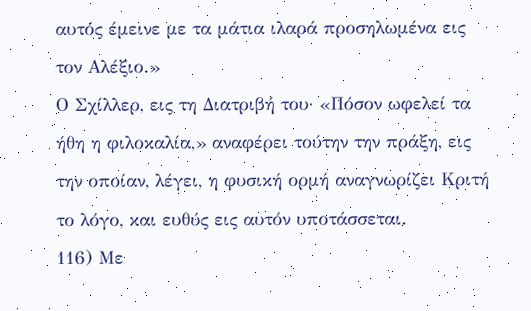αυτός έμεινε με τα μάτια ιλαρά προσηλωμένα εις τον Αλέξιο.»
Ο Σχίλλερ, εις τη Διατριβή του· «Πόσον ωφελεί τα ήθη η φιλοκαλία,» αναφέρει τούτην την πράξη, εις την οποίαν, λέγει, η φυσική ορμή αναγνωρίζει Κριτή το λόγο, και ευθύς εις αυτόν υποτάσσεται.
116) Με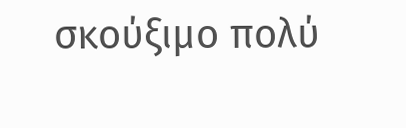σκούξιμο πολύ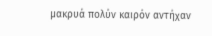μακρυά πολύν καιρόν αντήχαν